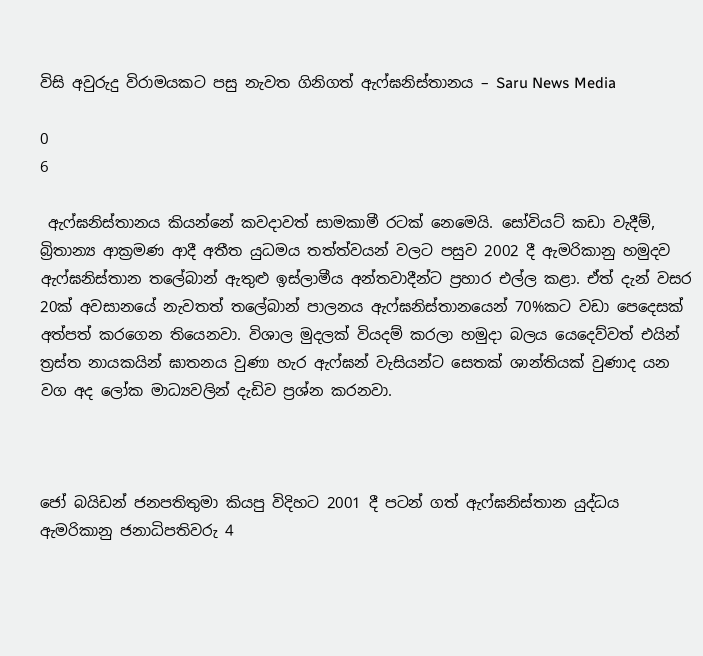විසි අවුරුදු විරාමයකට පසු නැවත ගිනිගත් ඇෆ්ඝනිස්තානය – Saru News Media

0
6

 ඇෆ්ඝනිස්තානය කියන්නේ කවදාවත් සාමකාමී රටක් නෙමෙයි. සෝවියට් කඩා වැදීම්, බ්‍රිතාන්‍ය ආක්‍රමණ ආදී අතීත යුධමය තත්ත්වයන් වලට පසුව 2002 දී ඇමරිකානු හමුදව ඇෆ්ඝනිස්තාන තලේබාන් ඇතුළු ඉස්ලාමීය අන්තවාදීන්ට ප්‍රහාර එල්ල කළා. ඒත් දැන් වසර 20ක් අවසානයේ නැවතත් තලේබාන් පාලනය ඇෆ්ඝනිස්තානයෙන් 70%කට වඩා පෙදෙසක් අත්පත් කරගෙන තියෙනවා. විශාල මුදලක් වියදම් කරලා හමුදා බලය යෙදෙව්වත් එයින් ත්‍රස්ත නායකයින් ඝාතනය වුණා හැර ඇෆ්ඝන් වැසියන්ට සෙතක් ශාන්තියක් වුණාද යන වග අද ලෝක මාධ්‍යවලින් දැඩිව ප්‍රශ්න කරනවා.



ජෝ බයිඩන් ජනපතිතුමා කියපු විදිහට 2001 දී පටන් ගත් ඇෆ්ඝනිස්තාන යුද්ධය ඇමරිකානු ජනාධිපතිවරු 4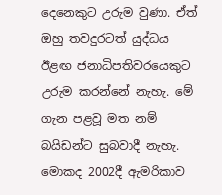දෙනෙකුට උරුම වුණා. ඒත් ඔහු තවදුරටත් යුද්ධය ඊළඟ ජනාධිපතිවරයෙකුට උරුම කරන්නේ නැහැ. මේ ගැන පළවූ මත නම් බයිඩන්ට සුබවාදී නැහැ. මොකද 2002දී ඇමරිකාව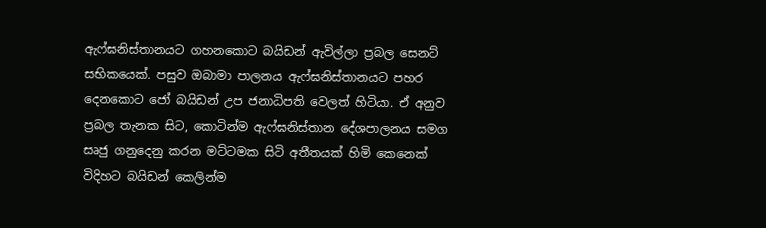ඇෆ්ඝනිස්තානයට ගහනකොට බයිඩන් ඇවිල්ලා ප්‍රබල සෙනට් සභිකයෙක්. පසුව ඔබාමා පාලනය ඇෆ්ඝනිස්තානයට පහර දෙනකොට ජෝ බයිඩන් උප ජනාධිපති වෙලත් හිටියා. ඒ අනුව ප්‍රබල තැනක සිට, කොටින්ම ඇෆ්ඝනිස්තාන දේශපාලනය සමග සෘජු ගනුදෙනු කරන මට්ටමක සිටි අතීතයක් හිමි කෙනෙක් විදිහට බයිඩන් කෙලින්ම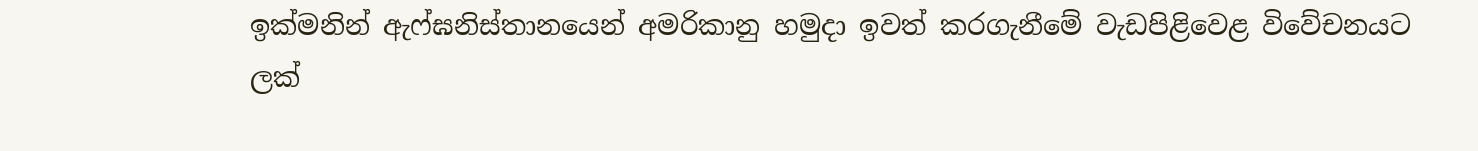ඉක්මනින් ඇෆ්ඝනිස්තානයෙන් අමරිකානු හමුදා ඉවත් කරගැනීමේ වැඩපිළිවෙළ විවේචනයට ලක්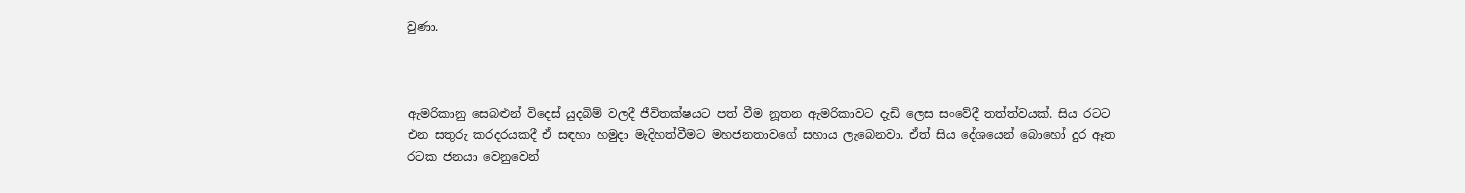වුණා.



ඇමරිකානු සෙබළුන් විදෙස් යුදබිම් වලදී ජීවිතක්ෂයට පත් වීම නූතන ඇමරිකාවට දැඩි ලෙස සංවේදී තත්ත්වයක්. සිය රටට එන සතුරු කරදරයකදී ඒ සඳහා හමුදා මැදිහත්වීමට මහජනතාවගේ සහාය ලැබෙනවා. ඒත් සිය දේශයෙන් බොහෝ දුර ඈත රටක ජනයා වෙනුවෙන්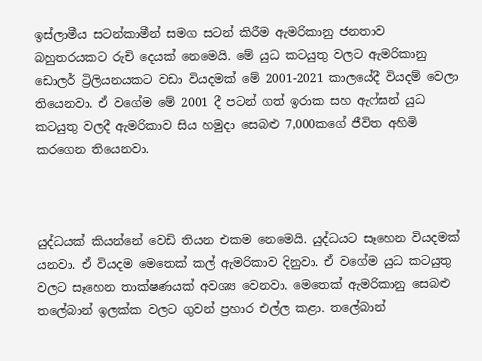ඉස්ලාමීය සටන්කාමීන් සමග සටන් කිරීම ඇමරිකානු ජනතාව බහුතරයකට රුචි දෙයක් නෙමෙයි. මේ යුධ කටයුතු වලට ඇමරිකානු ඩොලර් ට්‍රිලියනයකට වඩා වියදමක් මේ 2001-2021 කාලයේදී වියදම් වෙලා තියෙනවා. ඒ වගේම මේ 2001 දී පටන් ගත් ඉරාක සහ ඇෆ්ඝන් යුධ කටයුතු වලදී ඇමරිකාව සිය හමුදා සෙබළු 7,000කගේ ජීවිත අහිමි කරගෙන තියෙනවා.



යුද්ධයක් කියන්නේ වෙඩි තියන එකම නෙමෙයි. යුද්ධයට සෑහෙන වියදමක් යනවා. ඒ වියදම මෙතෙක් කල් ඇමරිකාව දිනුවා. ඒ වගේම යුධ කටයුතු වලට සෑහෙන තාක්ෂණයක් අවශ්‍ය වෙනවා. මෙතෙක් ඇමරිකානු සෙබළු තලේබාන් ඉලක්ක වලට ගුවන් ප්‍රහාර එල්ල කළා. තලේබාන්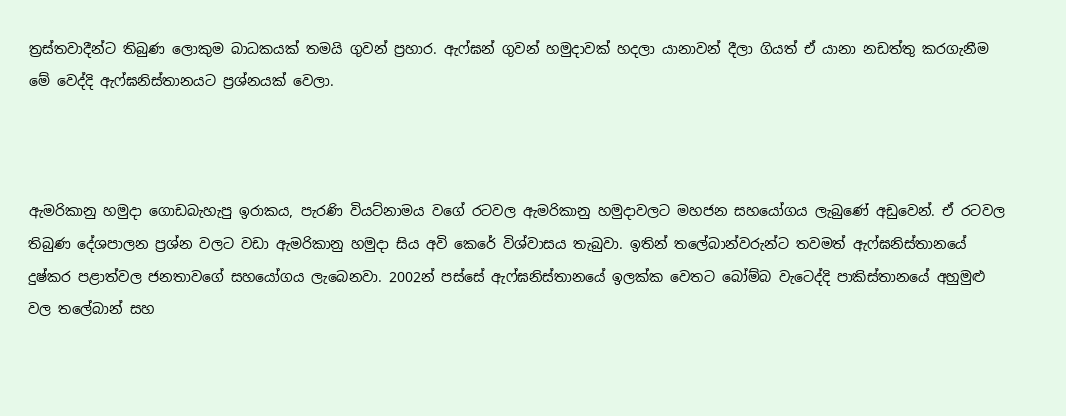ත්‍රස්තවාදීන්ට තිබුණ ලොකුම බාධකයක් තමයි ගුවන් ප්‍රහාර. ඇෆ්ඝන් ගුවන් හමුදාවක් හදලා යානාවන් දීලා ගියත් ඒ යානා නඩත්තු කරගැනීම මේ වෙද්දි ඇෆ්ඝනිස්තානයට ප්‍රශ්නයක් වෙලා.



ඇමරිකානු හමුදා ගොඩබැහැපු ඉරාකය, පැරණි වියට්නාමය වගේ රටවල ඇමරිකානු හමුදාවලට මහජන සහයෝගය ලැබුණේ අඩුවෙන්. ඒ රටවල තිබුණ දේශපාලන ප්‍රශ්න වලට වඩා ඇමරිකානු හමුදා සිය අවි කෙරේ විශ්වාසය තැබුවා. ඉතින් තලේබාන්වරුන්ට තවමත් ඇෆ්ඝනිස්තානයේ දුෂ්කර පළාත්වල ජනතාවගේ සහයෝගය ලැබෙනවා. 2002න් පස්සේ ඇෆ්ඝනිස්තානයේ ඉලක්ක වෙතට බෝම්බ වැටෙද්දි පාකිස්තානයේ අහුමුළු වල තලේබාන් සහ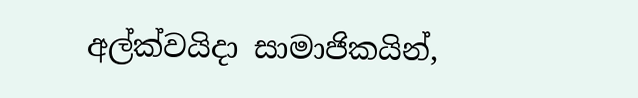අල්ක්වයිදා සාමාජිකයින්,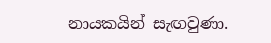නායකයින් සැඟවුණා.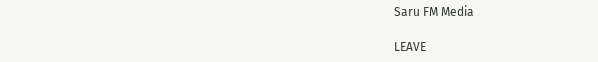Saru FM Media

LEAVE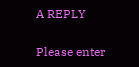A REPLY

Please enter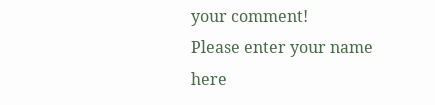your comment!
Please enter your name here